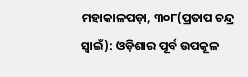ମହାକାଳପଡ଼ା, ୩୦୮(ପ୍ରତାପ ଚନ୍ଦ୍ର ସ୍ବାଇଁ): ଓଡ଼ିଶାର ପୂର୍ବ ଉପକୂଳ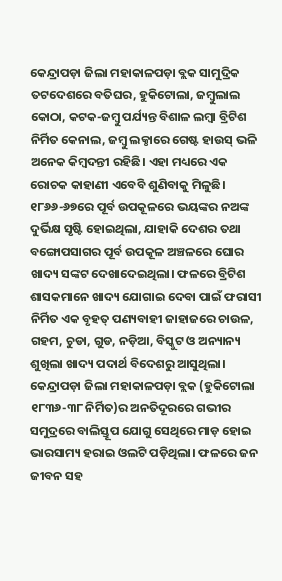କେନ୍ଦ୍ରାପଡ଼ା ଜିଲା ମହାକାଳପଡ଼ା ବ୍ଲକ ସାମୁଦ୍ରିକ ତଟଦେଶରେ ବତିଘର, ହୁକିଟୋଲା, ଜମ୍ବୁଲାଲ କୋଠା, କଟକ-ଜମ୍ବୁ ପର୍ଯ୍ୟନ୍ତ ବିଶାଳ ଲମ୍ବା ବ୍ରିଟିଶ ନିର୍ମିତ କେନାଲ, ଜମ୍ବୁ ଲକ୍ଠାରେ ଗେଷ୍ଟ ହାଉସ୍ ଭଳି ଅନେକ କିମ୍ବଦନ୍ତୀ ରହିଛି। ଏହା ମଧ୍ୟରେ ଏକ ରୋଚକ କାହାଣୀ ଏବେବି ଶୁଣିବାକୁ ମିଳୁଛି। ୧୮୬୬-୬୭ରେ ପୂର୍ବ ଉପକୂଳରେ ଭୟଙ୍କର ନଅଙ୍କ ଦୁର୍ଭିକ୍ଷ ସୃଷ୍ଟି ହୋଇଥିଲା, ଯାହାକି ଦେଶର ତଥା ବଙ୍ଗୋପସାଗର ପୂର୍ବ ଉପକୂଳ ଅଞ୍ଚଳରେ ଘୋର ଖାଦ୍ୟ ସଙ୍କଟ ଦେଖାଦେଇଥିଲା। ଫଳରେ ବ୍ରିଟିଶ ଶାସକମାନେ ଖାଦ୍ୟ ଯୋଗାଇ ଦେବା ପାଇଁ ଫରାସୀ ନିର୍ମିତ ଏକ ବୃହତ୍ ପଣ୍ୟବାହୀ ଜାହାଜରେ ଚାଉଳ, ଗହମ, ଚୁଡା, ଗୁଡ, ନଡ଼ିଆ, ବିସ୍କୁଟ ଓ ଅନ୍ୟାନ୍ୟ ଶୁଖିଲା ଖାଦ୍ୟ ପଦାର୍ଥ ବିଦେଶରୁ ଆସୁଥିଲା। କେନ୍ଦ୍ରାପଡ଼ା ଜିଲା ମହାକାଳପଡ଼ା ବ୍ଲକ (ହୁକିଟୋଲା ୧୮୩୬-୩୮ ନିର୍ମିତ)ର ଅନତିଦୂରରେ ଗଭୀର ସମୁଦ୍ରରେ ବାଲିସ୍ତୂପ ଯୋଗୁ ସେଥିରେ ମାଡ଼ ହୋଇ ଭାରସାମ୍ୟ ହରାଇ ଓଲଟି ପଡ଼ିଥିଲା। ଫଳରେ ଜନ ଜୀବନ ସହ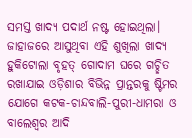ସମସ୍ତ ଖାଦ୍ୟ ପଦାର୍ଥ ନଷ୍ଟ ହୋଇଥିଲା।
ଜାହାଜରେ ଆସୁଥିବା ଏହି ଶୁଖିଲା ଖାଦ୍ୟ ହୁକିଟୋଲା ବୃହତ୍ ଗୋଦାମ ଘରେ ଗଚ୍ଛିତ ରଖାଯାଇ ଓଡ଼ିଶାର ବିଭିନ୍ନ ପ୍ରାନ୍ତରକୁ ଷ୍ଟିମର ଯୋଗେ କଟକ-ଚାନ୍ଦବାଲି-ପୁରୀ-ଧାମରା ଓ ବାଲେଶ୍ୱର ଆଦି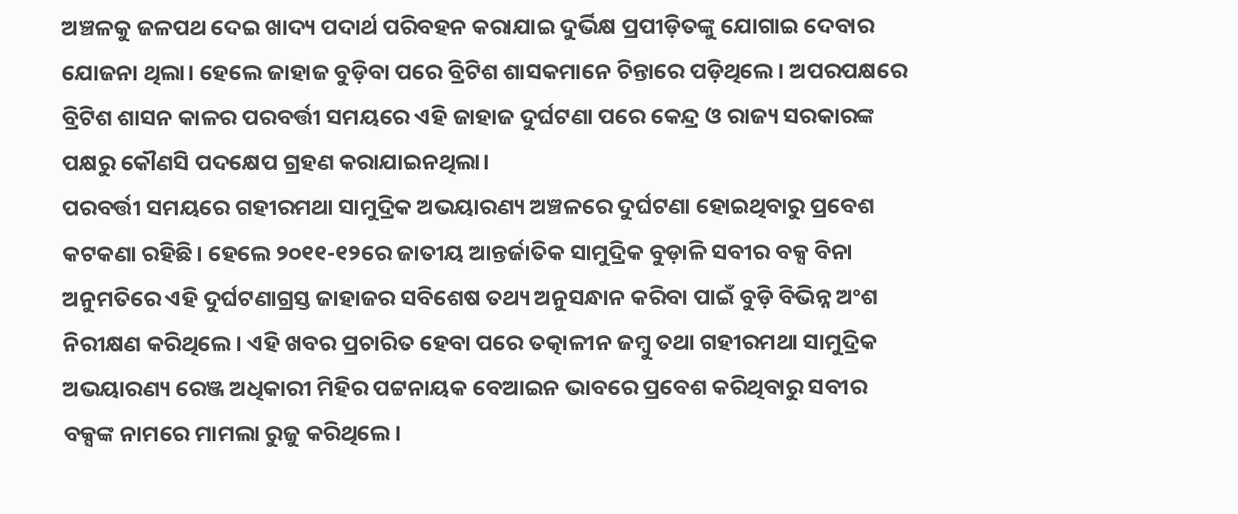ଅଞ୍ଚଳକୁ ଜଳପଥ ଦେଇ ଖାଦ୍ୟ ପଦାର୍ଥ ପରିବହନ କରାଯାଇ ଦୁର୍ଭିକ୍ଷ ପ୍ରପୀଡ଼ିତଙ୍କୁ ଯୋଗାଇ ଦେବାର ଯୋଜନା ଥିଲା। ହେଲେ ଜାହାଜ ବୁଡ଼ିବା ପରେ ବ୍ରିଟିଶ ଶାସକମାନେ ଚିନ୍ତାରେ ପଡ଼ିଥିଲେ। ଅପରପକ୍ଷରେ ବ୍ରିଟିଶ ଶାସନ କାଳର ପରବର୍ତ୍ତୀ ସମୟରେ ଏହି ଜାହାଜ ଦୁର୍ଘଟଣା ପରେ କେନ୍ଦ୍ର ଓ ରାଜ୍ୟ ସରକାରଙ୍କ ପକ୍ଷରୁ କୌଣସି ପଦକ୍ଷେପ ଗ୍ରହଣ କରାଯାଇନଥିଲା।
ପରବର୍ତ୍ତୀ ସମୟରେ ଗହୀରମଥା ସାମୁଦ୍ରିକ ଅଭୟାରଣ୍ୟ ଅଞ୍ଚଳରେ ଦୁର୍ଘଟଣା ହୋଇଥିବାରୁ ପ୍ରବେଶ କଟକଣା ରହିଛି। ହେଲେ ୨୦୧୧-୧୨ରେ ଜାତୀୟ ଆନ୍ତର୍ଜାତିକ ସାମୁଦ୍ରିକ ବୁଡ଼ାଳି ସବୀର ବକ୍ସ ବିନା ଅନୁମତିରେ ଏହି ଦୁର୍ଘଟଣାଗ୍ରସ୍ତ ଜାହାଜର ସବିଶେଷ ତଥ୍ୟ ଅନୁସନ୍ଧାନ କରିବା ପାଇଁ ବୁଡ଼ି ବିଭିନ୍ନ ଅଂଶ ନିରୀକ୍ଷଣ କରିଥିଲେ। ଏହି ଖବର ପ୍ରଚାରିତ ହେବା ପରେ ତତ୍କାଳୀନ ଜମ୍ବୁ ତଥା ଗହୀରମଥା ସାମୁଦ୍ରିକ ଅଭୟାରଣ୍ୟ ରେଞ୍ଜ ଅଧିକାରୀ ମିହିର ପଟ୍ଟନାୟକ ବେଆଇନ ଭାବରେ ପ୍ରବେଶ କରିଥିବାରୁ ସବୀର ବକ୍ସଙ୍କ ନାମରେ ମାମଲା ରୁଜୁ କରିଥିଲେ।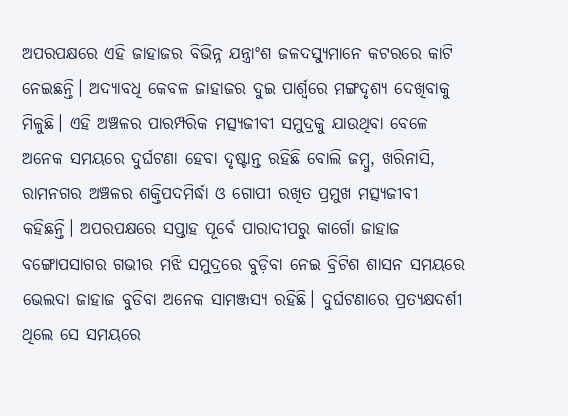ଅପରପକ୍ଷରେ ଏହି ଜାହାଜର ବିଭିନ୍ନ ଯନ୍ତ୍ରାଂଶ ଜଳଦସ୍ୟୁମାନେ କଟରରେ କାଟି ନେଇଛନ୍ତି। ଅଦ୍ୟାବଧି କେବଳ ଜାହାଜର ଦୁଇ ପାର୍ଶ୍ୱରେ ମଙ୍ଗଦୃଶ୍ୟ ଦେଖିବାକୁ ମିଳୁଛି। ଏହି ଅଞ୍ଚଳର ପାରମ୍ପରିକ ମତ୍ସ୍ୟଜୀବୀ ସମୁଦ୍ରକୁ ଯାଉଥିବା ବେଳେ ଅନେକ ସମୟରେ ଦୁର୍ଘଟଣା ହେବା ଦୃଷ୍ଟାନ୍ତ ରହିଛି ବୋଲି ଜମ୍ବୁ, ଖରିନାସି, ରାମନଗର ଅଞ୍ଚଳର ଶକ୍ତିପଦମିର୍ଦ୍ଧା ଓ ଗୋପୀ ରଖିତ ପ୍ରମୁଖ ମତ୍ସ୍ୟଜୀବୀ କହିଛନ୍ତି। ଅପରପକ୍ଷରେ ସପ୍ତାହ ପୂର୍ବେ ପାରାଦୀପରୁ କାର୍ଗୋ ଜାହାଜ ବଙ୍ଗୋପସାଗର ଗଭୀର ମଝି ସମୁଦ୍ରରେ ବୁଡ଼ିବା ନେଇ ବ୍ରିଟିଶ ଶାସନ ସମୟରେ ଭେଲଦା ଜାହାଜ ବୁଡିବା ଅନେକ ସାମଞ୍ଜସ୍ୟ ରହିଛି। ଦୁର୍ଘଟଣାରେ ପ୍ରତ୍ୟକ୍ଷଦର୍ଶୀ ଥିଲେ ସେ ସମୟରେ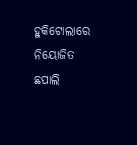ହୁକିଟୋଲାରେ ନିୟୋଜିତ ଛପାଲି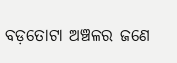ବଡ଼ତୋଟା ଅଞ୍ଚଳର ଜଣେ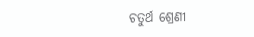ଚତୁର୍ଥ ଶ୍ରେଣୀ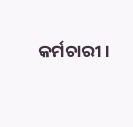କର୍ମଚାରୀ।